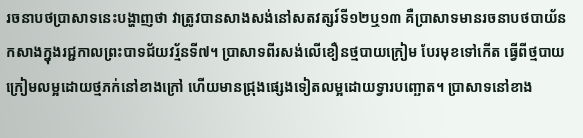រចនាបថប្រាសាទនេះបង្ហាញថា វាត្រូវបានសាងសង់នៅសតវត្សរ៍ទី១២ឬ១៣ គឺប្រាសាទមានរចនាបថបាយ័ន កសាងក្នុងរជ្ជកាលព្រះបាទជ័យវរ្ម័នទី៧។ ប្រាសាទពីរសង់លើខឿនថ្មបាយក្រៀម បែរមុខទៅកើត ធ្វើពីថ្មបាយក្រៀមលម្អដោយថ្មភក់នៅខាងក្រៅ ហើយមានជ្រុងផ្សេងទៀតលម្អដោយទ្វារបញ្ឆោត។ ប្រាសាទនៅខាង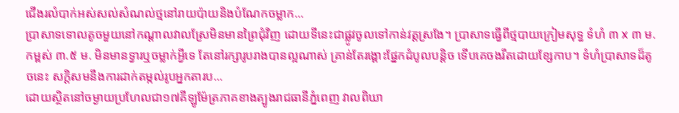ជើងរលំបាក់អស់សល់សំណល់ថ្មនៅរាយប៉ាយនិងបំណែកចម្លាក...
ប្រាសាទទោលតូចមួយនៅកណ្ដាលវាលស្រែមិនមានព្រៃជុំវិញ ដោយទីនេះជាផ្លូវចូលទៅកាន់វត្តស្រងែ។ ប្រាសាទធ្វើពីថ្មបាយក្រៀមសុទ្ធ ទំហំ ៣ x ៣ ម. កម្ពស់ ៣.៥ ម. មិនមានទ្វារឬចម្លាក់អ្វីទេ តែនៅរក្សារូបរាងបានល្អណាស់ គ្រាន់តែរង្គោះផ្នែកដំបូលបន្តិច ទើបគេចងរឹតដោយខ្សែកាប។ ទំហំប្រាសាទដ៏តូចនេះ សក្ដិសមនឹងការដាក់តម្កល់រូបអ្នកតារប...
ដោយស្ថិតនៅចម្ងាយប្រហែលជា១៧គីឡូម៉ែត្រភាគខាងត្បូងរាជធានីភ្នំពេញ វាលពិឃា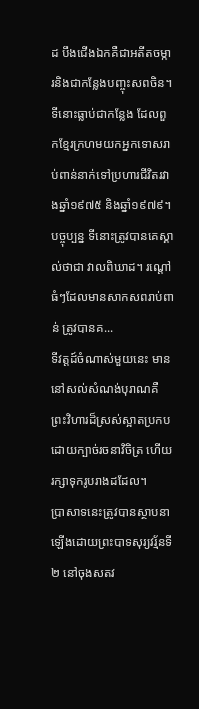ដ បឹងជើងឯកគឺជាអតីតចម្ការនិងជាកន្លែងបញ្ចុះសពចិន។ ទីនោះធ្លាប់ជាកន្លែង ដែលពួកខ្មែរក្រហមយកអ្នកទោសរាប់ពាន់នាក់ទៅប្រហារជីវិតរវាងឆ្នាំ១៩៧៥ និងឆ្នាំ១៩៧៩។ បច្ចុប្បន្ន ទីនោះត្រូវបានគេស្គាល់ថាជា វាលពិឃាដ។ រណ្តៅធំៗដែលមានសាកសពរាប់ពាន់ ត្រូវបានគ...
ទីវត្តដ៍ចំណាស់មួយនេះ មាននៅសល់សំណង់បុរាណគឺព្រះវិហារដ៏ស្រស់ស្អាតប្រកបដោយក្បាច់រចនាវិចិត្រ ហើយរក្សាទុករូបរាងដដែល។
ប្រាសាទនេះត្រូវបានស្ថាបនាឡើងដោយព្រះបាទសុរ្យវរ្ម័នទី២ នៅចុងសតវ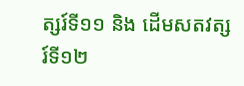ត្សរ៍ទី១១ និង ដើមសតវត្សរ៍ទី១២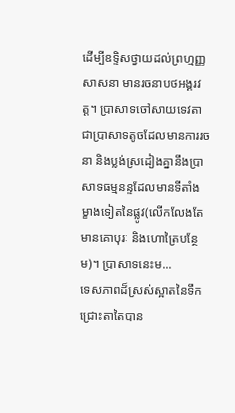ដើម្បីឧទ្ទិសថ្វាយដល់ព្រហ្មញ្ញសាសនា មានរចនាបថអង្គរវត្ត។ ប្រាសាទចៅសាយទេវតាជាប្រាសាទតូចដែលមានការរចនា និងប្លង់ស្រដៀងគ្នានឹងប្រាសាទធម្មនន្ទដែលមានទីតាំងម្ខាងទៀតនៃផ្លូវ(លើកលែងតែមានគោបុរៈ និងហោត្រៃបន្ថែម)។ ប្រាសាទនេះម...
ទេសភាពដ៏ស្រស់ស្អាតនៃទឹកជ្រោះតាតៃបាន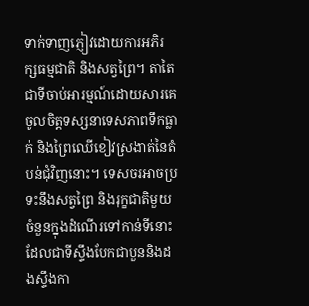ទាក់ទាញភ្ញៀវដោយការអភិរក្សធម្មជាតិ និងសត្វព្រៃ។ តាតៃជាទីចាប់អារម្មណ៍ដោយសារគេចូលចិត្តទស្សនាទេសភាពទឹកធ្លាក់ និងព្រៃឈើខៀវស្រងាត់នៃតំបន់ជុំវិញនោះ។ ទេសចរអាចប្រទះនឹងសត្វព្រៃ និងរុក្ខជាតិមួយចំនួនក្នុងដំណើរទៅកាន់ទីនោះ ដែលជាទីស្ទឹងបែកជាបួននិងដងស្ទឹងកា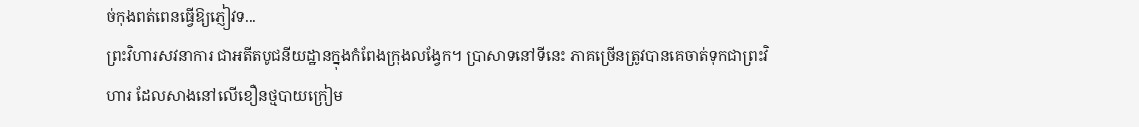ច់កុងពត់ពេនធ្វើឱ្យភ្ញៀវទ...
ព្រះវិហារសវនាការ ជាអតីតបូជនីយដ្ឋានក្នុងកំពែងក្រុងលង្វែក។ ប្រាសាទនៅទីនេះ ភាគច្រើនត្រូវបានគេចាត់ទុកជាព្រះវិហារ ដែលសាងនៅលើខឿនថ្មបាយក្រៀម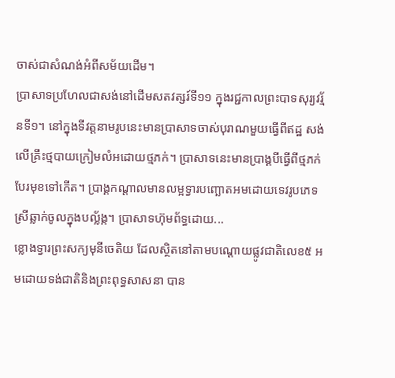ចាស់ជាសំណង់អំពីសម័យដើម។
ប្រាសាទប្រហែលជាសង់នៅដើមសតវត្សរ៍ទី១១ ក្នុងរជ្ជកាលព្រះបាទសុរ្យវរ្ម័នទី១។ នៅក្នុងទីវត្តនាមរូបនេះមានប្រាសាទចាស់បុរាណមួយធ្វើពីឥដ្ឋ សង់លើគ្រឹះថ្មបាយក្រៀមលំអដោយថ្មភក់។ ប្រាសាទនេះមានប្រាង្គបីធ្វើពីថ្មភក់បែរមុខទៅកើត។ ប្រាង្គកណ្ដាលមានលម្អទ្វារបញ្ឆោតអមដោយទេវរូបភេទស្រីឆ្លាក់ចូលក្នុងបល្ល័ង្ក។ ប្រាសាទហ៊ុមព័ទ្ធដោយ...
ខ្លោងទ្វារព្រះសក្យមុនីចេតិយ ដែលស្ថិតនៅតាមបណ្ដោយផ្លូវជាតិលេខ៥ អមដោយទង់ជាតិនិងព្រះពុទ្ធសាសនា បាន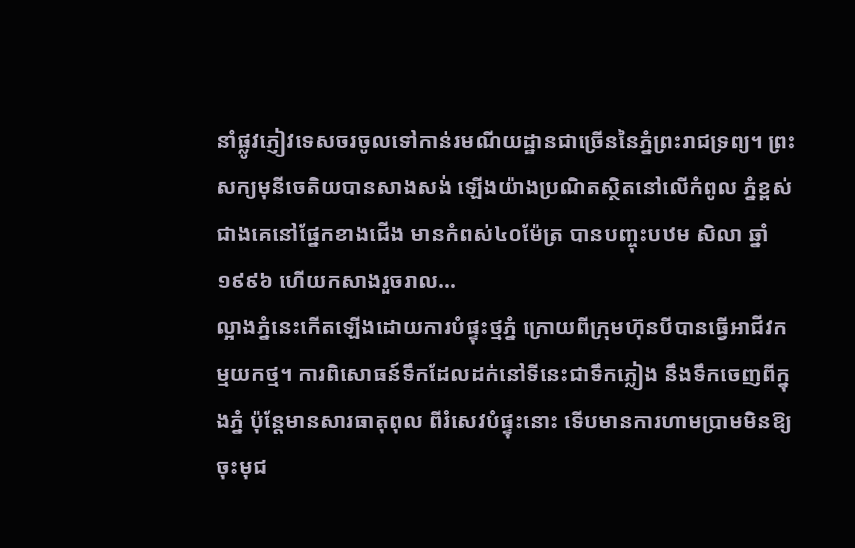នាំផ្លូវភ្ញៀវទេសចរចូលទៅកាន់រមណីយដ្ឋានជាច្រើននៃភ្នំព្រះរាជទ្រព្យ។ ព្រះសក្យមុនីចេតិយបានសាងសង់ ឡើងយ៉ាងប្រណិតស្ថិតនៅលើកំពូល ភ្នំខ្ពស់ជាងគេនៅផ្នែកខាងជើង មានកំពស់៤០ម៉ែត្រ បានបញ្ចុះបឋម សិលា ឆ្នាំ១៩៩៦ ហើយកសាងរួចរាល...
ល្អាងភ្នំនេះកើតឡើងដោយការបំផ្ទុះថ្មភ្នំ ក្រោយពីក្រុមហ៊ុនបីបានធ្វើអាជីវកម្មយកថ្ម។ ការពិសោធន៍ទឹកដែលដក់នៅទីនេះជាទឹកភ្លៀង នឹងទឹកចេញពីក្នុងភ្នំ ប៉ុន្តែមានសារធាតុពុល ពីរំសេវបំផ្ទុះនោះ ទើបមានការហាមប្រាមមិនឱ្យចុះមុជ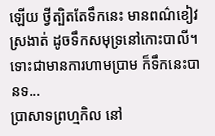ឡើយ ថ្វីត្បិតតែទឹកនេះ មានពណ៌ខៀវស្រងាត់ ដូចទឹកសមុទ្រនៅកោះបាលី។ ទោះជាមានការហាមប្រាម ក៏ទឹកនេះបានទ...
ប្រាសាទព្រហ្មកិល នៅ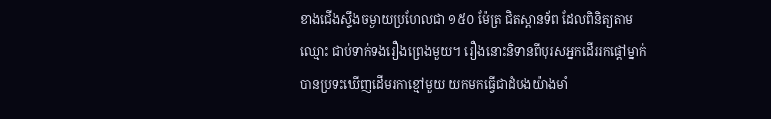ខាងជើងស្ទឹងចម្ងាយប្រហែលជា ១៥០ ម៉ែត្រ ជិតស្ពានទ័ព ដែលពិនិត្យតាមឈ្មោះ ជាប់ទាក់ទងរឿងព្រេងមួយ។ រឿងនោះនិទានពីបុរសអ្នកដើររកផ្ដៅម្នាក់ បានប្រទះឃើញដើមរកាខ្មៅមួយ យកមកធ្វើជាដំបងយ៉ាងមាំ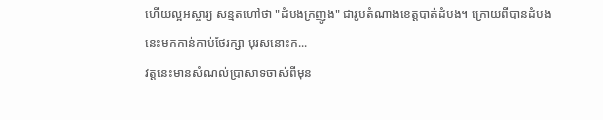ហើយល្អអស្ចារ្យ សន្មតហៅថា "ដំបងក្រញូង" ជារូបតំណាងខេត្តបាត់ដំបង។ ក្រោយពីបានដំបងនេះមកកាន់កាប់ថែរក្សា បុរសនោះក...
វត្តនេះមានសំណល់ប្រាសាទចាស់ពីមុន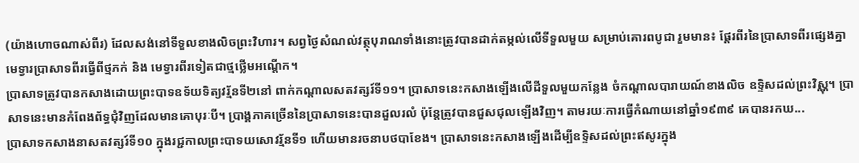(យ៉ាងហោចណាស់ពីរ) ដែលសង់នៅទីទួលខាងលិចព្រះវិហារ។ សព្វថ្ងៃសំណល់វត្ថុបុរាណទាំងនោះត្រូវបានដាក់តម្កល់លើទីទួលមួយ សម្រាប់គោរពបូជា រួមមាន៖ ផ្ដែរពីរនៃប្រាសាទពីរផ្សេងគ្នា មេទ្វារប្រាសាទពីរធ្វើពីថ្មភក់ និង មេទ្វារពីរទៀតជាថ្មថ្លើមអណ្ដើក។
ប្រាសាទត្រូវបានកសាងដោយព្រះបាទឧទ័យទិត្យវរ្ម័នទី២នៅ ពាក់កណ្ដាលសតវត្សរ៍ទី១១។ ប្រាសាទនេះកសាងឡើងលើដីទួលមួយកន្លែង ចំកណ្ដាលបារាយណ៍ខាងលិច ឧទ្ទិសដល់ព្រះវិស្ណុ។ ប្រាសាទនេះមានកំពែងព័ទ្ធជុំវិញដែលមានគោបុរៈបី។ ប្រាង្គភាគច្រើននៃប្រាសាទនេះបានដួលរលំ ប៉ុន្តែត្រូវបានជួសជុលឡើងវិញ។ តាមរយៈការធ្វើកំណាយនៅឆ្នាំ១៩៣៩ គេបានរកឃ...
ប្រាសាទកសាងនាសតវត្សរ៍ទី១០ ក្នុងរជ្ជកាលព្រះបាទយសោវរ្ម័នទី១ ហើយមានរចនាបថបាខែង។ ប្រាសាទនេះកសាងឡើងដើម្បីឧទ្ទិសដល់ព្រះឥសូរក្នុង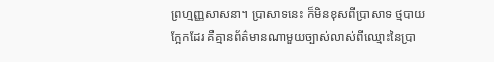ព្រហ្មញ្ញសាសនា។ ប្រាសាទនេះ ក៏មិនខុសពីប្រាសាទ ថ្មបាយក្អែកដែរ គឺគ្មានព័ត៌មានណាមួយច្បាស់លាស់ពីឈ្មោះនៃប្រា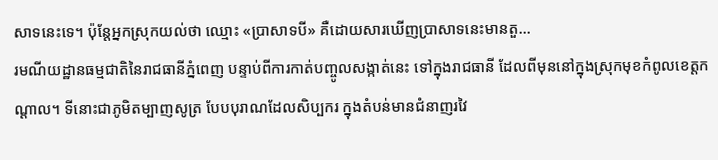សាទនេះទេ។ ប៉ុន្តែអ្នកស្រុកយល់ថា ឈ្មោះ «ប្រាសាទបី» គឺដោយសារឃើញប្រាសាទនេះមានតួ...
រមណីយដ្ឋានធម្មជាតិនៃរាជធានីភ្នំពេញ បន្ទាប់ពីការកាត់បញ្ចូលសង្កាត់នេះ ទៅក្នុងរាជធានី ដែលពីមុននៅក្នុងស្រុកមុខកំពូលខេត្តកណ្ដាល។ ទីនោះជាភូមិតម្បាញសូត្រ បែបបុរាណដែលសិប្បករ ក្នុងតំបន់មានជំនាញរវៃ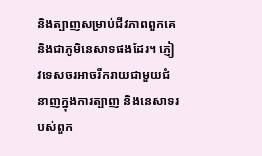និងត្បាញសម្រាប់ជីវភាពពួកគេ និងជាភូមិនេសាទផងដែរ។ ភ្ញៀវទេសចរអាចរីករាយជាមួយជំនាញក្នុងការត្បាញ និងនេសាទរបស់ពួក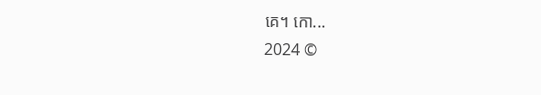គេ។ កោ...
2024 ©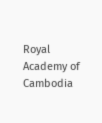Royal Academy of Cambodia